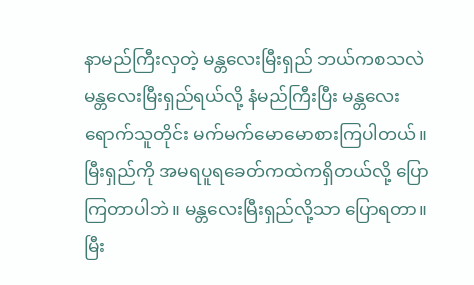နာမည်ကြီးလှတဲ့ မန္တလေးမြီးရှည် ဘယ်ကစသလဲ
မန္တလေးမြီးရှည်ရယ်လို့ နံမည်ကြီးပြီး မန္တလေးရောက်သူတိုင်း မက်မက်မောမောစားကြပါတယ်။ မြီးရှည်ကို အမရပူရခေတ်ကထဲကရှိတယ်လို့ ပြောကြတာပါဘဲ။ မန္တလေးမြီးရှည်လို့သာ ပြောရတာ။
မြီး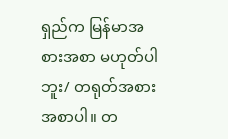ရှည်က မြန်မာအစားအစာ မဟုတ်ပါဘူး/ တရုတ်အစားအစာပါ။ တ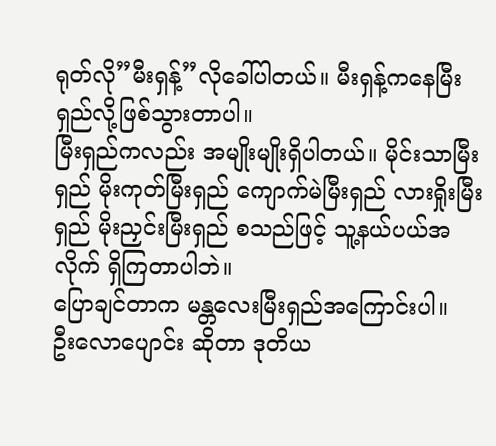ရုတ်လို”မီးရှန့်”လိုခေါ်ပါတယ်။ မီးရှန့်ကနေမြီးရှည်လို့ဖြစ်သွားတာပါ။
မြီးရှည်ကလည်း အမျိုးမျိုးရှိပါတယ်။ မိုင်းသာမြီးရှည် မိုးကုတ်မြီးရှည် ကျောက်မဲမြီးရှည် လားရှိုးမြီးရှည် မိုးညှင်းမြီးရှည် စသည်ဖြင့် သူ့နယ်ပယ်အလိုက် ရှိကြတာပါဘဲ။
ပြောချင်တာက မန္တလေးမြီးရှည်အကြောင်းပါ။
ဦးလောပျောင်း ဆိုတာ ဒုတိယ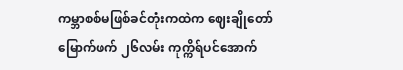ကမ္ဘာစစ်မဖြစ်ခင်တုံးကထဲက ဈေးချိုတော်မြောက်ဖက် ၂၆လမ်း ကုက္ကိရ်ပင်အောက်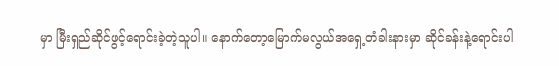မှာ မြီးရှည်ဆိုင်ဖွင့်ရောင်းခဲ့တဲ့သူပါ။ နောက်တော့မြောက်မလွယ်အရှေ့တံခါးနားမှာ ဆိုင်ခန်းနဲ့ရောင်းပါ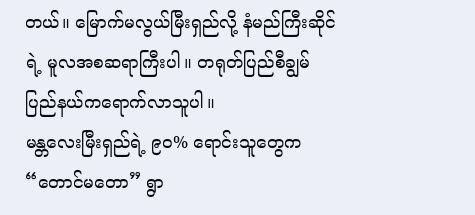တယ်။ မြောက်မလွယ်မြီးရှည်လို့ နံမည်ကြီးဆိုင်ရဲ့ မူလအစဆရာကြီးပါ။ တရုတ်ပြည်စီချွမ်ပြည်နယ်ကရောက်လာသူပါ။
မန္တလေးမြီးရှည်ရဲ့ ၉၀% ရောင်းသူတွေက “တောင်မတော” ရွာ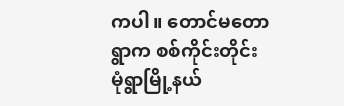ကပါ။ တောင်မတောရွာက စစ်ကိုင်းတိုင်း မုံရွာမြို့နယ်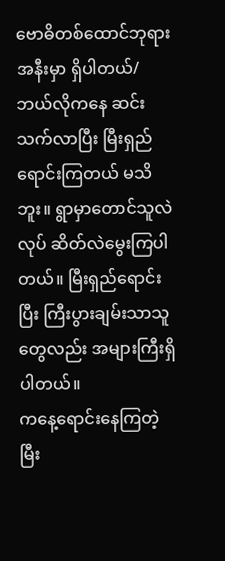ဗောဓိတစ်ထောင်ဘုရားအနီးမှာ ရှိပါတယ်/ ဘယ်လိုကနေ ဆင်းသက်လာပြီး မြီးရှည်ရောင်းကြတယ် မသိဘူး။ ရွာမှာတောင်သူလဲလုပ် ဆိတ်လဲမွေးကြပါတယ်။ မြီးရှည်ရောင်းပြီး ကြီးပွားချမ်းသာသူတွေလည်း အများကြီးရှိပါတယ်။
ကနေ့ရောင်းနေကြတဲ့မြီး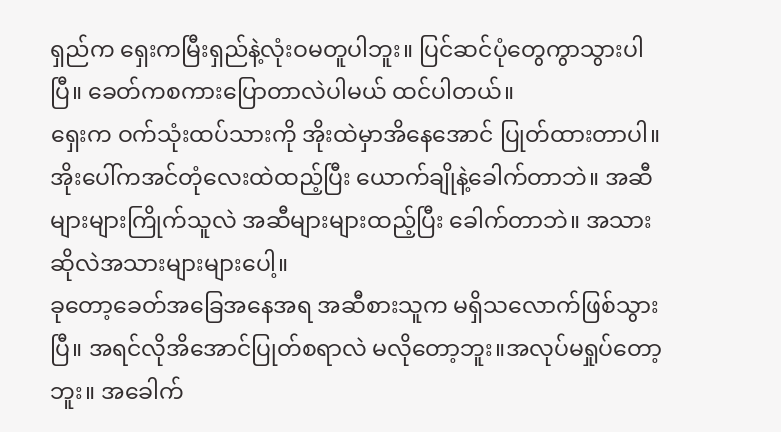ရှည်က ရှေးကမြီးရှည်နဲ့လုံးဝမတူပါဘူး။ ပြင်ဆင်ပုံတွေကွာသွားပါပြီ။ ခေတ်ကစကားပြောတာလဲပါမယ် ထင်ပါတယ်။
ရှေးက ဝက်သုံးထပ်သားကို အိုးထဲမှာအိနေအောင် ပြုတ်ထားတာပါ။ အိုးပေါ်ကအင်တုံလေးထဲထည့်ပြီး ယောက်ချိုနဲ့ခေါက်တာဘဲ။ အဆီများများကြိုက်သူလဲ အဆီများများထည့်ပြီး ခေါက်တာဘဲ။ အသားဆိုလဲအသားများများပေါ့။
ခုတော့ခေတ်အခြေအနေအရ အဆီစားသူက မရှိသလောက်ဖြစ်သွားပြီ။ အရင်လိုအိအောင်ပြုတ်စရာလဲ မလိုတော့ဘူး။အလုပ်မရှုပ်တော့ဘူး။ အခေါက်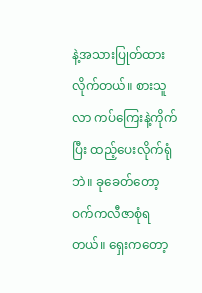နဲ့အသားပြုတ်ထားလိုက်တယ်။ စားသူလာ ကပ်ကြေးနဲ့ကိုက်ပြီး ထည့်ပေးလိုက်ရုံဘဲ။ ခုခေတ်တော့ ဝက်ကလီဇာစုံရတယ်။ ရှေးကတော့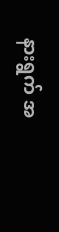နားရွက် အ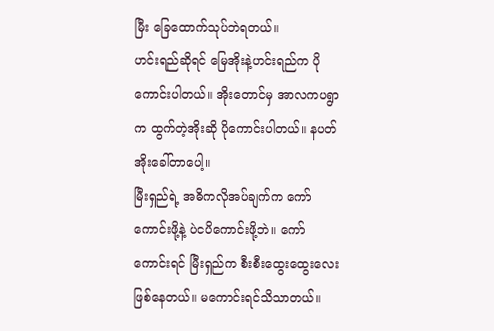မြီး ခြေထောက်သုပ်ဘဲရတယ်။
ဟင်းရည်ဆိုရင် မြေအိုးနဲ့ဟင်းရည်က ပိုကောင်းပါတယ်။ အိုးတောင်မှ အာလကပရွာက ထွက်တဲ့အိုးဆို ပိုကောင်းပါတယ်။ နပတ်အိုးခေါ်တာပေါ့။
မြီးရှည်ရဲ့ အဓိကလိုအပ်ချက်က ကော်ကောင်းဖို့နဲ့ ပဲငပိကောင်းဖို့ဘဲ။ ကော်ကောင်းရင် မြီးရှည်က စီးစီးထွေးထွေးလေးဖြစ်နေတယ်။ မကောင်းရင်သိသာတယ်။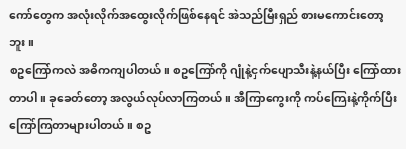ကော်တွေက အလုံးလိုက်အထွေးလိုက်ဖြစ်နေရင် အဲသည်မြီးရှည် စားမကောင်းတော့ဘူး။
စဥကြော်ကလဲ အဓိကကျပါတယ်။ စဥကြော်ကို ဂျုံနဲ့ငှက်ပျောသီးနဲ့နယ်ပြီး ကြော်ထားတာပါ။ ခုခေတ်တော့ အလွယ်လုပ်လာကြတယ်။ အီကြာကွေးကို ကပ်ကြေးနဲ့ကိုက်ပြီး ကြော်ကြတာများပါတယ်။ စဥ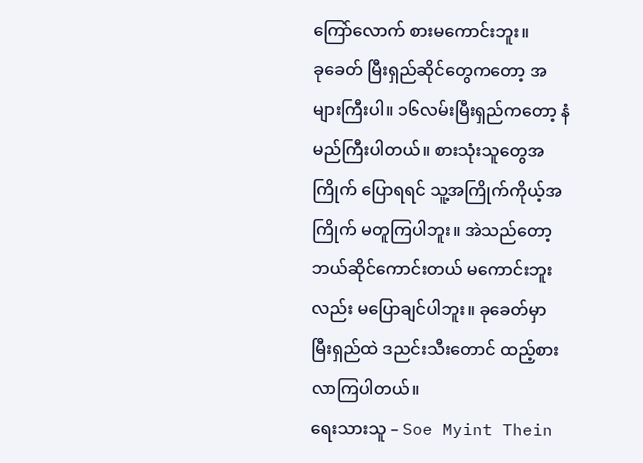ကြော်လောက် စားမကောင်းဘူး။
ခုခေတ် မြီးရှည်ဆိုင်တွေကတော့ အများကြီးပါ။ ၁၆လမ်းမြီးရှည်ကတော့ နံမည်ကြီးပါတယ်။ စားသုံးသူတွေအကြိုက် ပြောရရင် သူ့အကြိုက်ကိုယ့်အကြိုက် မတူကြပါဘူး။ အဲသည်တော့ ဘယ်ဆိုင်ကောင်းတယ် မကောင်းဘူးလည်း မပြောချင်ပါဘူး။ ခုခေတ်မှာ မြီးရှည်ထဲ ဒညင်းသီးတောင် ထည့်စားလာကြပါတယ်။
ရေးသားသူ – Soe Myint Thein